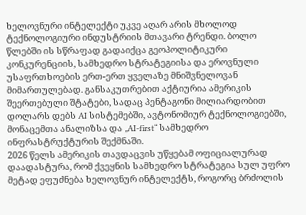ხელოვნური ინტელექტი უკვე აღარ არის მხოლოდ ტექნოლოგიური ინდუსტრიის მთავარი ტრენდი. ბოლო წლებში ის სწრაფად გადაიქცა გეოპოლიტიკური კონკურენციის, სამხედრო სტრატეგიისა და ეროვნული უსაფრთხოების ერთ-ერთ ყველაზე მნიშვნელოვან მიმართულებად. განსაკუთრებით აქტიურია ამერიკის შეერთებული შტატები, სადაც პენტაგონი მილიარდობით დოლარს დებს AI სისტემებში, ავტონომიურ ტექნოლოგიებში, მონაცემთა ანალიზსა და „AI-first“ სამხედრო ინფრასტრუქტურის შექმნაში.
2026 წელს ამერიკის თავდაცვის უწყებამ ოფიციალურად დაადასტურა, რომ ქვეყნის სამხედრო სტრატეგია სულ უფრო მეტად ეფუძნება ხელოვნურ ინტელექტს, როგორც ბრძოლის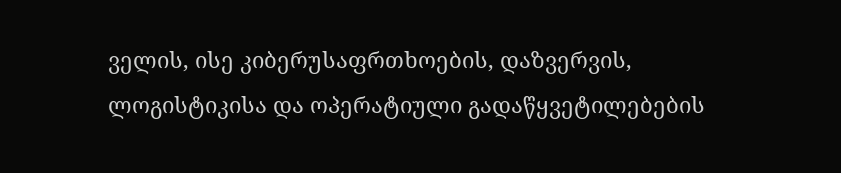ველის, ისე კიბერუსაფრთხოების, დაზვერვის, ლოგისტიკისა და ოპერატიული გადაწყვეტილებების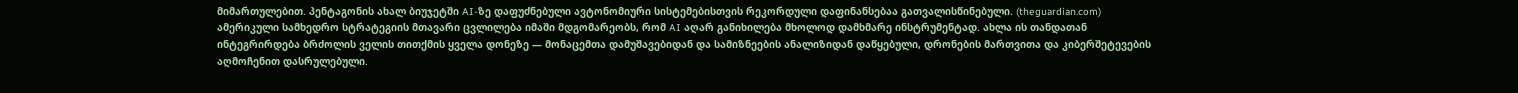მიმართულებით. პენტაგონის ახალ ბიუჯეტში AI-ზე დაფუძნებული ავტონომიური სისტემებისთვის რეკორდული დაფინანსებაა გათვალისწინებული. (theguardian.com)
ამერიკული სამხედრო სტრატეგიის მთავარი ცვლილება იმაში მდგომარეობს, რომ AI აღარ განიხილება მხოლოდ დამხმარე ინსტრუმენტად. ახლა ის თანდათან ინტეგრირდება ბრძოლის ველის თითქმის ყველა დონეზე — მონაცემთა დამუშავებიდან და სამიზნეების ანალიზიდან დაწყებული, დრონების მართვითა და კიბერშეტევების აღმოჩენით დასრულებული.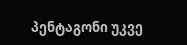პენტაგონი უკვე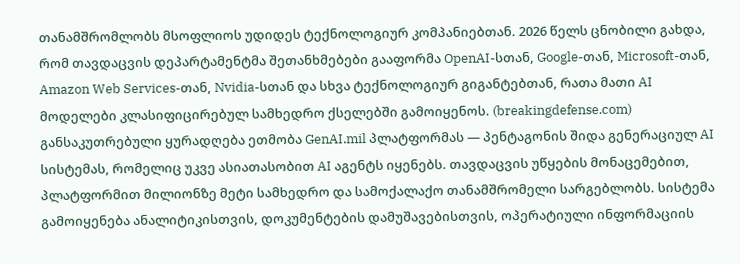თანამშრომლობს მსოფლიოს უდიდეს ტექნოლოგიურ კომპანიებთან. 2026 წელს ცნობილი გახდა, რომ თავდაცვის დეპარტამენტმა შეთანხმებები გააფორმა OpenAI-სთან, Google-თან, Microsoft-თან, Amazon Web Services-თან, Nvidia-სთან და სხვა ტექნოლოგიურ გიგანტებთან, რათა მათი AI მოდელები კლასიფიცირებულ სამხედრო ქსელებში გამოიყენოს. (breakingdefense.com)
განსაკუთრებული ყურადღება ეთმობა GenAI.mil პლატფორმას — პენტაგონის შიდა გენერაციულ AI სისტემას, რომელიც უკვე ასიათასობით AI აგენტს იყენებს. თავდაცვის უწყების მონაცემებით, პლატფორმით მილიონზე მეტი სამხედრო და სამოქალაქო თანამშრომელი სარგებლობს. სისტემა გამოიყენება ანალიტიკისთვის, დოკუმენტების დამუშავებისთვის, ოპერატიული ინფორმაციის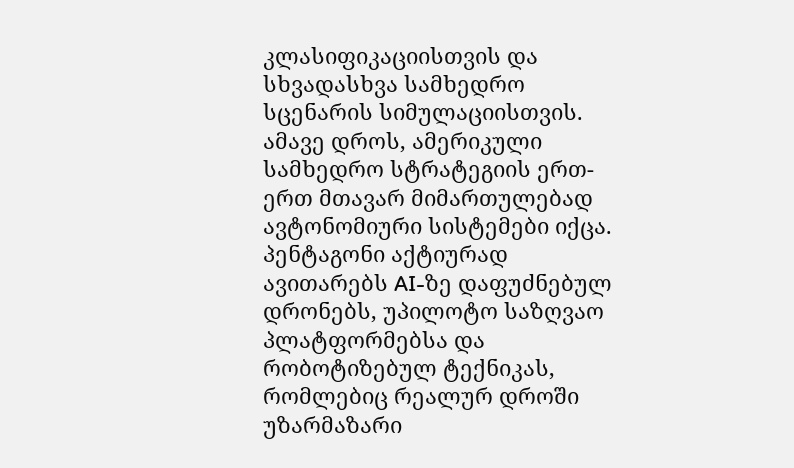კლასიფიკაციისთვის და სხვადასხვა სამხედრო სცენარის სიმულაციისთვის.
ამავე დროს, ამერიკული სამხედრო სტრატეგიის ერთ-ერთ მთავარ მიმართულებად ავტონომიური სისტემები იქცა. პენტაგონი აქტიურად ავითარებს AI-ზე დაფუძნებულ დრონებს, უპილოტო საზღვაო პლატფორმებსა და რობოტიზებულ ტექნიკას, რომლებიც რეალურ დროში უზარმაზარი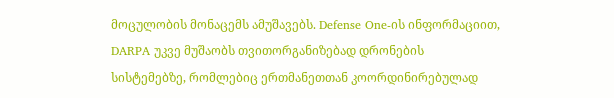მოცულობის მონაცემს ამუშავებს. Defense One-ის ინფორმაციით, DARPA უკვე მუშაობს თვითორგანიზებად დრონების სისტემებზე, რომლებიც ერთმანეთთან კოორდინირებულად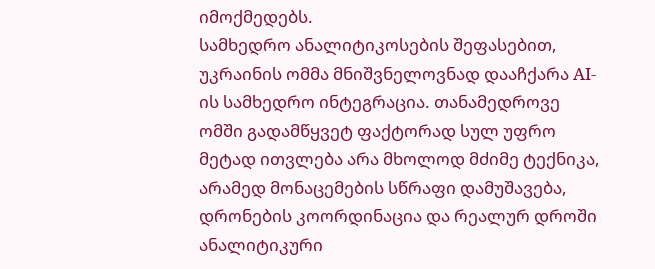იმოქმედებს.
სამხედრო ანალიტიკოსების შეფასებით, უკრაინის ომმა მნიშვნელოვნად დააჩქარა AI-ის სამხედრო ინტეგრაცია. თანამედროვე ომში გადამწყვეტ ფაქტორად სულ უფრო მეტად ითვლება არა მხოლოდ მძიმე ტექნიკა, არამედ მონაცემების სწრაფი დამუშავება, დრონების კოორდინაცია და რეალურ დროში ანალიტიკური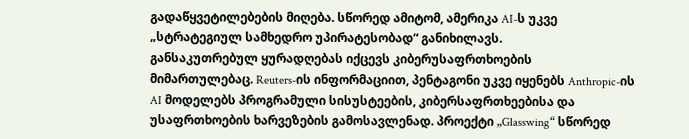გადაწყვეტილებების მიღება. სწორედ ამიტომ, ამერიკა AI-ს უკვე „სტრატეგიულ სამხედრო უპირატესობად“ განიხილავს.
განსაკუთრებულ ყურადღებას იქცევს კიბერუსაფრთხოების მიმართულებაც. Reuters-ის ინფორმაციით, პენტაგონი უკვე იყენებს Anthropic-ის AI მოდელებს პროგრამული სისუსტეების, კიბერსაფრთხეებისა და უსაფრთხოების ხარვეზების გამოსავლენად. პროექტი „Glasswing“ სწორედ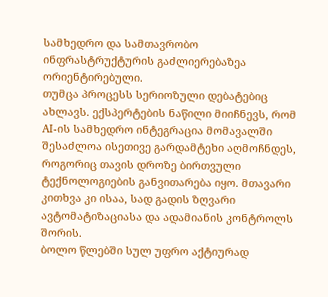სამხედრო და სამთავრობო ინფრასტრუქტურის გაძლიერებაზეა ორიენტირებული.
თუმცა პროცესს სერიოზული დებატებიც ახლავს. ექსპერტების ნაწილი მიიჩნევს, რომ AI-ის სამხედრო ინტეგრაცია მომავალში შესაძლოა ისეთივე გარდამტეხი აღმოჩნდეს, როგორიც თავის დროზე ბირთვული ტექნოლოგიების განვითარება იყო. მთავარი კითხვა კი ისაა, სად გადის ზღვარი ავტომატიზაციასა და ადამიანის კონტროლს შორის.
ბოლო წლებში სულ უფრო აქტიურად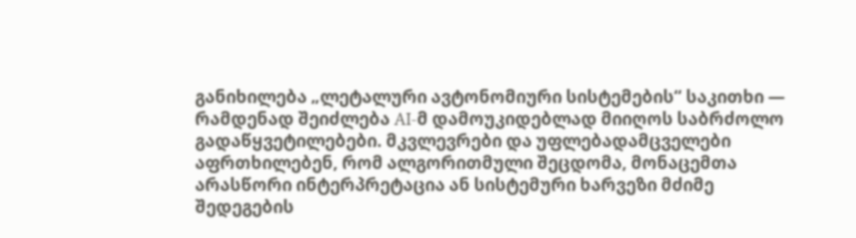განიხილება „ლეტალური ავტონომიური სისტემების“ საკითხი — რამდენად შეიძლება AI-მ დამოუკიდებლად მიიღოს საბრძოლო გადაწყვეტილებები. მკვლევრები და უფლებადამცველები აფრთხილებენ, რომ ალგორითმული შეცდომა, მონაცემთა არასწორი ინტერპრეტაცია ან სისტემური ხარვეზი მძიმე შედეგების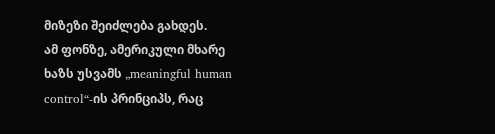მიზეზი შეიძლება გახდეს.
ამ ფონზე, ამერიკული მხარე ხაზს უსვამს „meaningful human control“-ის პრინციპს, რაც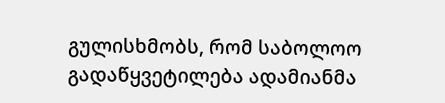გულისხმობს, რომ საბოლოო გადაწყვეტილება ადამიანმა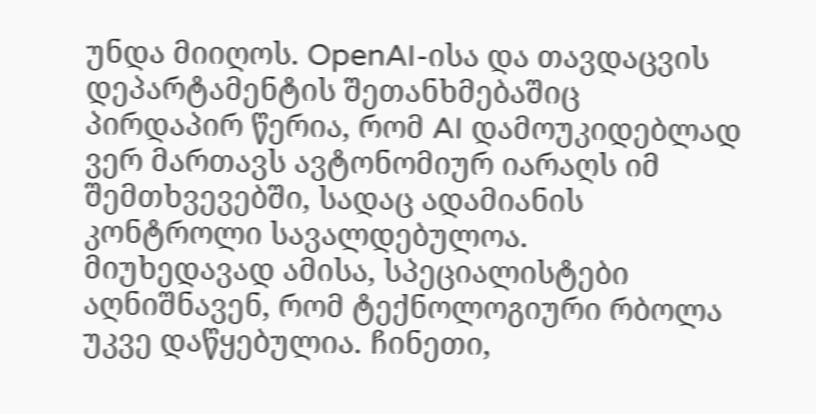უნდა მიიღოს. OpenAI-ისა და თავდაცვის დეპარტამენტის შეთანხმებაშიც პირდაპირ წერია, რომ AI დამოუკიდებლად ვერ მართავს ავტონომიურ იარაღს იმ შემთხვევებში, სადაც ადამიანის კონტროლი სავალდებულოა.
მიუხედავად ამისა, სპეციალისტები აღნიშნავენ, რომ ტექნოლოგიური რბოლა უკვე დაწყებულია. ჩინეთი,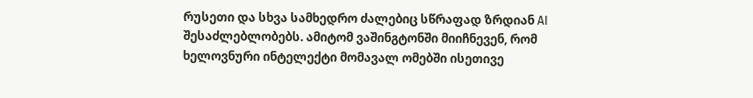რუსეთი და სხვა სამხედრო ძალებიც სწრაფად ზრდიან AI შესაძლებლობებს. ამიტომ ვაშინგტონში მიიჩნევენ, რომ ხელოვნური ინტელექტი მომავალ ომებში ისეთივე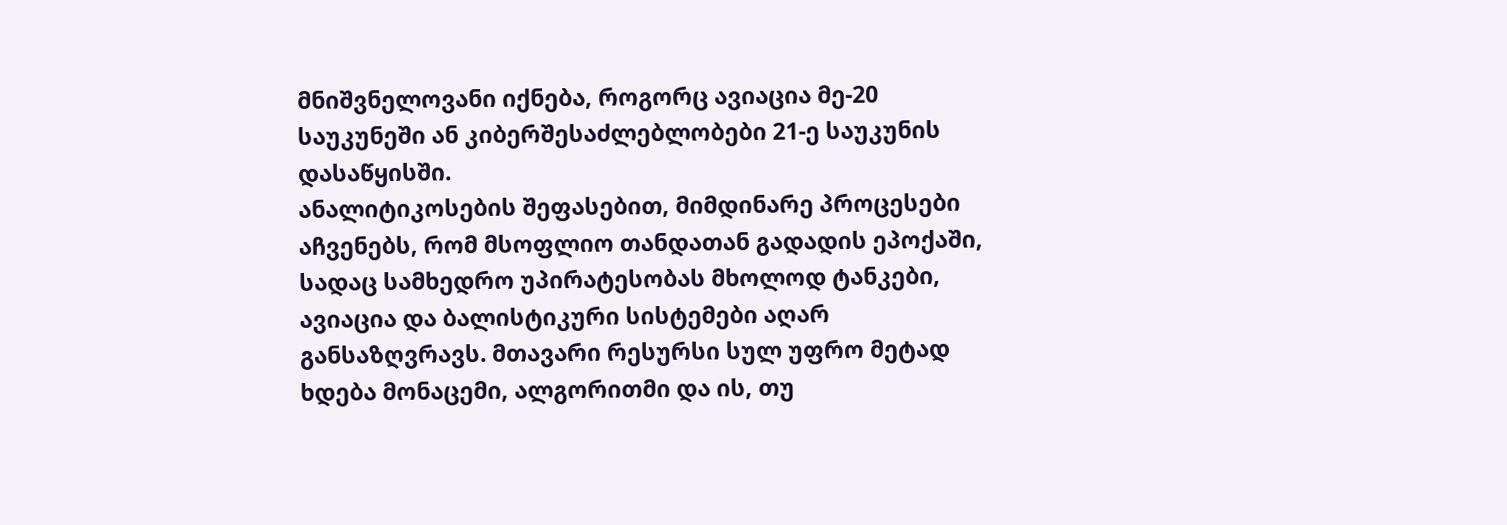მნიშვნელოვანი იქნება, როგორც ავიაცია მე-20 საუკუნეში ან კიბერშესაძლებლობები 21-ე საუკუნის დასაწყისში.
ანალიტიკოსების შეფასებით, მიმდინარე პროცესები აჩვენებს, რომ მსოფლიო თანდათან გადადის ეპოქაში, სადაც სამხედრო უპირატესობას მხოლოდ ტანკები, ავიაცია და ბალისტიკური სისტემები აღარ განსაზღვრავს. მთავარი რესურსი სულ უფრო მეტად ხდება მონაცემი, ალგორითმი და ის, თუ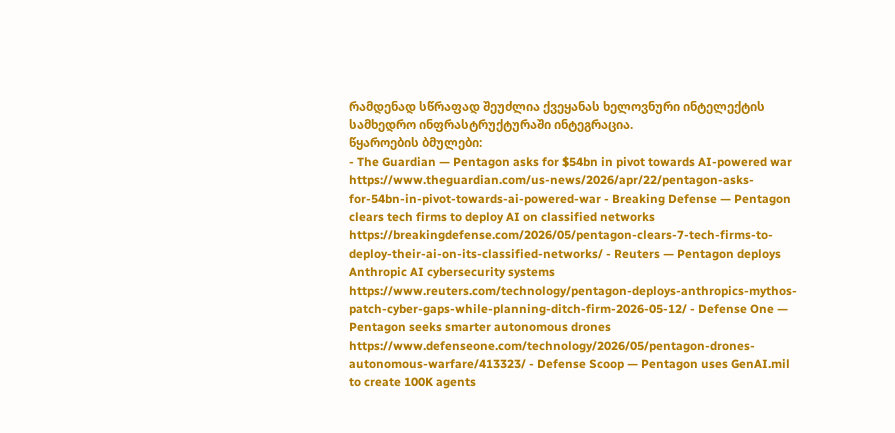რამდენად სწრაფად შეუძლია ქვეყანას ხელოვნური ინტელექტის სამხედრო ინფრასტრუქტურაში ინტეგრაცია.
წყაროების ბმულები:
- The Guardian — Pentagon asks for $54bn in pivot towards AI-powered war
https://www.theguardian.com/us-news/2026/apr/22/pentagon-asks-for-54bn-in-pivot-towards-ai-powered-war - Breaking Defense — Pentagon clears tech firms to deploy AI on classified networks
https://breakingdefense.com/2026/05/pentagon-clears-7-tech-firms-to-deploy-their-ai-on-its-classified-networks/ - Reuters — Pentagon deploys Anthropic AI cybersecurity systems
https://www.reuters.com/technology/pentagon-deploys-anthropics-mythos-patch-cyber-gaps-while-planning-ditch-firm-2026-05-12/ - Defense One — Pentagon seeks smarter autonomous drones
https://www.defenseone.com/technology/2026/05/pentagon-drones-autonomous-warfare/413323/ - Defense Scoop — Pentagon uses GenAI.mil to create 100K agents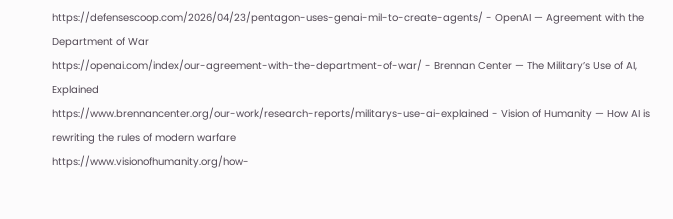https://defensescoop.com/2026/04/23/pentagon-uses-genai-mil-to-create-agents/ - OpenAI — Agreement with the Department of War
https://openai.com/index/our-agreement-with-the-department-of-war/ - Brennan Center — The Military’s Use of AI, Explained
https://www.brennancenter.org/our-work/research-reports/militarys-use-ai-explained - Vision of Humanity — How AI is rewriting the rules of modern warfare
https://www.visionofhumanity.org/how-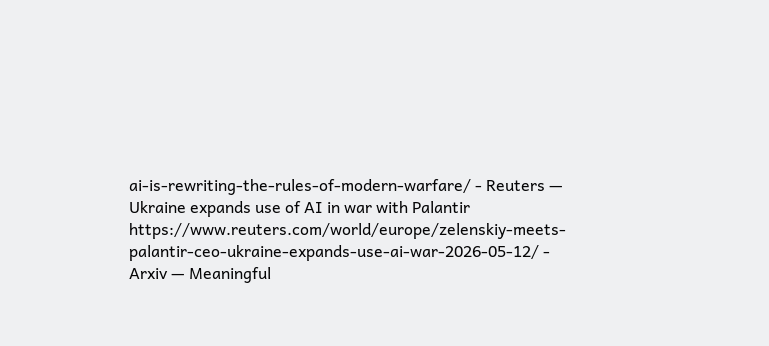ai-is-rewriting-the-rules-of-modern-warfare/ - Reuters — Ukraine expands use of AI in war with Palantir
https://www.reuters.com/world/europe/zelenskiy-meets-palantir-ceo-ukraine-expands-use-ai-war-2026-05-12/ - Arxiv — Meaningful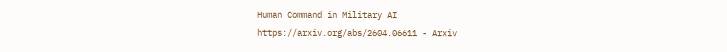Human Command in Military AI
https://arxiv.org/abs/2604.06611 - Arxiv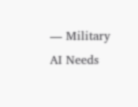— Military AI Needs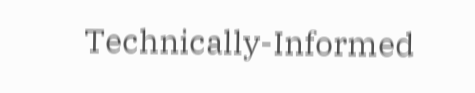Technically-Informed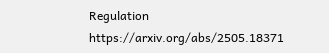Regulation
https://arxiv.org/abs/2505.18371